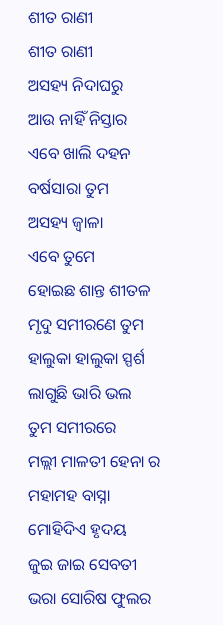ଶୀତ ରାଣୀ
ଶୀତ ରାଣୀ
ଅସହ୍ୟ ନିଦାଘରୁ
ଆଉ ନାହିଁ ନିସ୍ତାର
ଏବେ ଖାଲି ଦହନ
ବର୍ଷସାରା ତୁମ
ଅସହ୍ୟ ଜ୍ୱାଳା
ଏବେ ତୁମେ
ହୋଇଛ ଶାନ୍ତ ଶୀତଳ
ମୃଦୁ ସମୀରଣେ ତୁମ
ହାଲୁକା ହାଲୁକା ସ୍ପର୍ଶ
ଲାଗୁଛି ଭାରି ଭଲ
ତୁମ ସମୀରରେ
ମଲ୍ଲୀ ମାଳତୀ ହେନା ର
ମହାମହ ବାସ୍ନା
ମୋହିଦିଏ ହୃଦୟ
ଜୁଇ ଜାଇ ସେବତୀ
ଭରା ସୋରିଷ ଫୁଲର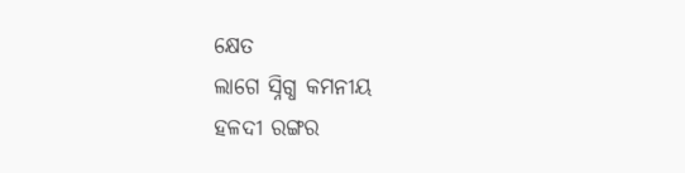କ୍ଷେତ
ଲାଗେ ସ୍ନିଗ୍ଧ କମନୀୟ
ହଳଦୀ ରଙ୍ଗର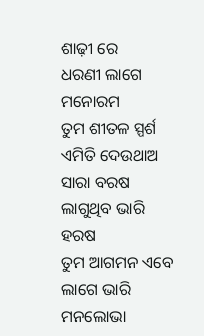ଶାଢ଼ୀ ରେ
ଧରଣୀ ଲାଗେ ମନୋରମ
ତୁମ ଶୀତଳ ସ୍ପର୍ଶ
ଏମିତି ଦେଉଥାଅ ସାରା ବରଷ
ଲାଗୁଥିବ ଭାରି ହରଷ
ତୁମ ଆଗମନ ଏବେ
ଲାଗେ ଭାରି ମନଲୋଭା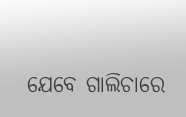ଯେବେ ଗାଲିଚାରେ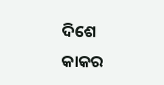ଦିଶେ କାକର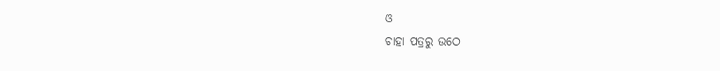ଓ
ଚାହା ପତ୍ରରୁ ଉଠେ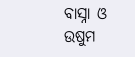ବାସ୍ନା ଓ ଉଷୁମ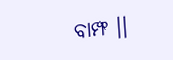ବାମ୍ଫ ।।